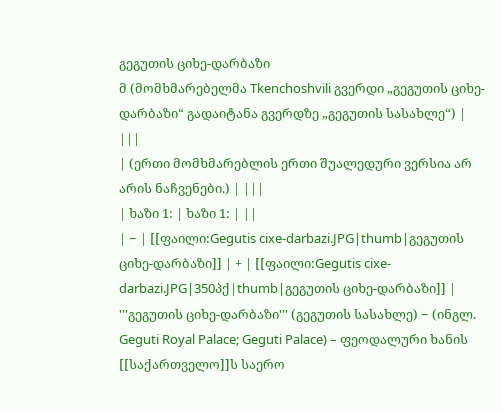გეგუთის ციხე-დარბაზი
მ (მომხმარებელმა Tkenchoshvili გვერდი „გეგუთის ციხე-დარბაზი“ გადაიტანა გვერდზე „გეგუთის სასახლე“) |
|||
| (ერთი მომხმარებლის ერთი შუალედური ვერსია არ არის ნაჩვენები.) | |||
| ხაზი 1: | ხაზი 1: | ||
| − | [[ფაილი:Gegutis cixe-darbazi.JPG|thumb|გეგუთის ციხე-დარბაზი]] | + | [[ფაილი:Gegutis cixe-darbazi.JPG|350პქ|thumb|გეგუთის ციხე-დარბაზი]] |
'''გეგუთის ციხე-დარბაზი''' (გეგუთის სასახლე) − (ინგლ. Geguti Royal Palace; Geguti Palace) – ფეოდალური ხანის [[საქართველო]]ს საერო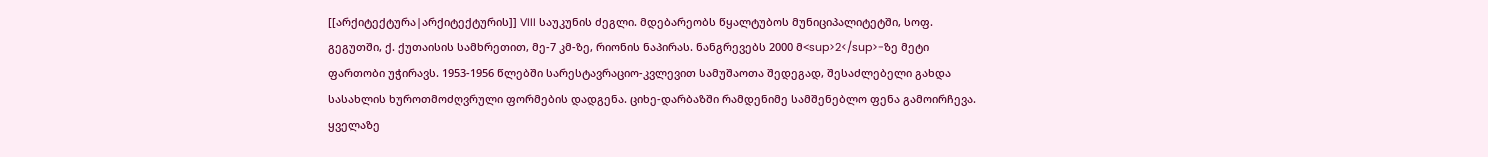[[არქიტექტურა|არქიტექტურის]] VIII საუკუნის ძეგლი. მდებარეობს წყალტუბოს მუნიციპალიტეტში, სოფ. გეგუთში, ქ. ქუთაისის სამხრეთით, მე-7 კმ-ზე, რიონის ნაპირას. ნანგრევებს 2000 მ<sup>2</sup>-ზე მეტი ფართობი უჭირავს. 1953-1956 წლებში სარესტავრაციო-კვლევით სამუშაოთა შედეგად, შესაძლებელი გახდა სასახლის ხუროთმოძღვრული ფორმების დადგენა. ციხე-დარბაზში რამდენიმე სამშენებლო ფენა გამოირჩევა. ყველაზე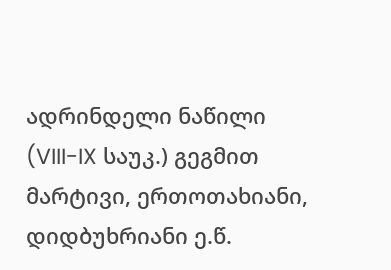ადრინდელი ნაწილი (VIII-IX საუკ.) გეგმით მარტივი, ერთოთახიანი, დიდბუხრიანი ე.წ.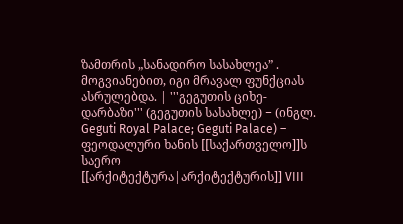ზამთრის „სანადირო სასახლეა” . მოგვიანებით, იგი მრავალ ფუნქციას ასრულებდა. | '''გეგუთის ციხე-დარბაზი''' (გეგუთის სასახლე) − (ინგლ. Geguti Royal Palace; Geguti Palace) – ფეოდალური ხანის [[საქართველო]]ს საერო [[არქიტექტურა|არქიტექტურის]] VIII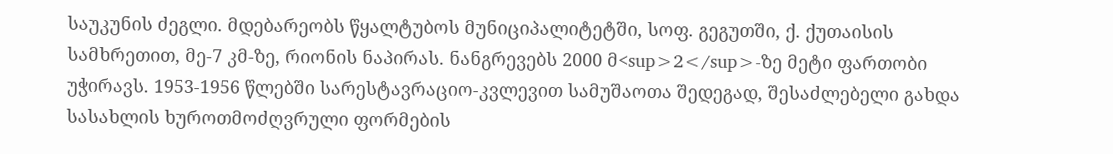საუკუნის ძეგლი. მდებარეობს წყალტუბოს მუნიციპალიტეტში, სოფ. გეგუთში, ქ. ქუთაისის სამხრეთით, მე-7 კმ-ზე, რიონის ნაპირას. ნანგრევებს 2000 მ<sup>2</sup>-ზე მეტი ფართობი უჭირავს. 1953-1956 წლებში სარესტავრაციო-კვლევით სამუშაოთა შედეგად, შესაძლებელი გახდა სასახლის ხუროთმოძღვრული ფორმების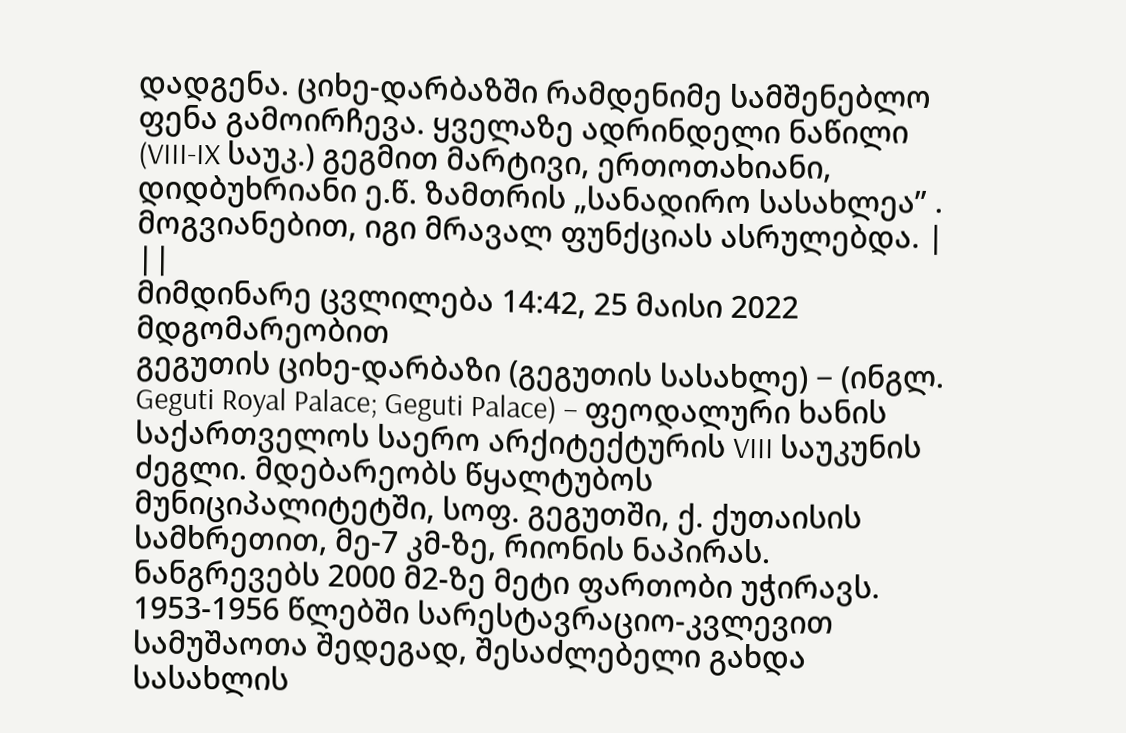დადგენა. ციხე-დარბაზში რამდენიმე სამშენებლო ფენა გამოირჩევა. ყველაზე ადრინდელი ნაწილი (VIII-IX საუკ.) გეგმით მარტივი, ერთოთახიანი, დიდბუხრიანი ე.წ. ზამთრის „სანადირო სასახლეა” . მოგვიანებით, იგი მრავალ ფუნქციას ასრულებდა. | ||
მიმდინარე ცვლილება 14:42, 25 მაისი 2022 მდგომარეობით
გეგუთის ციხე-დარბაზი (გეგუთის სასახლე) − (ინგლ. Geguti Royal Palace; Geguti Palace) – ფეოდალური ხანის საქართველოს საერო არქიტექტურის VIII საუკუნის ძეგლი. მდებარეობს წყალტუბოს მუნიციპალიტეტში, სოფ. გეგუთში, ქ. ქუთაისის სამხრეთით, მე-7 კმ-ზე, რიონის ნაპირას. ნანგრევებს 2000 მ2-ზე მეტი ფართობი უჭირავს. 1953-1956 წლებში სარესტავრაციო-კვლევით სამუშაოთა შედეგად, შესაძლებელი გახდა სასახლის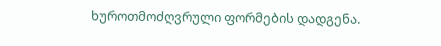ხუროთმოძღვრული ფორმების დადგენა.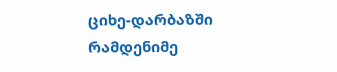ციხე-დარბაზში რამდენიმე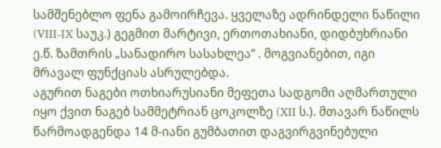სამშენებლო ფენა გამოირჩევა. ყველაზე ადრინდელი ნაწილი (VIII-IX საუკ.) გეგმით მარტივი, ერთოთახიანი, დიდბუხრიანი ე.წ. ზამთრის „სანადირო სასახლეა” . მოგვიანებით, იგი მრავალ ფუნქციას ასრულებდა.
აგურით ნაგები ოთხიარუსიანი მეფეთა სადგომი აღმართული იყო ქვით ნაგებ სამმეტრიან ცოკოლზე (XII ს.). მთავარ ნაწილს წარმოადგენდა 14 მ-იანი გუმბათით დაგვირგვინებული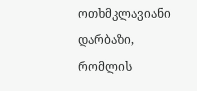ოთხმკლავიანი დარბაზი, რომლის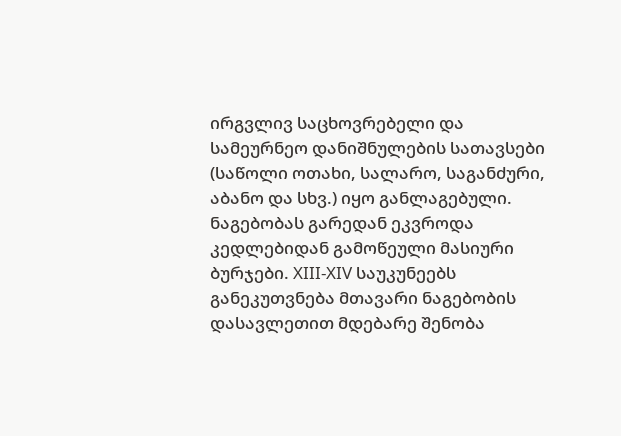ირგვლივ საცხოვრებელი და სამეურნეო დანიშნულების სათავსები (საწოლი ოთახი, სალარო, საგანძური, აბანო და სხვ.) იყო განლაგებული. ნაგებობას გარედან ეკვროდა კედლებიდან გამოწეული მასიური ბურჯები. XIII-XIV საუკუნეებს განეკუთვნება მთავარი ნაგებობის დასავლეთით მდებარე შენობა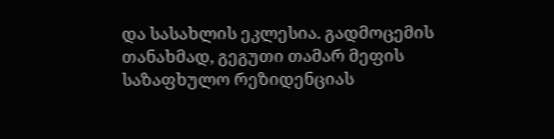და სასახლის ეკლესია. გადმოცემის თანახმად, გეგუთი თამარ მეფის საზაფხულო რეზიდენციას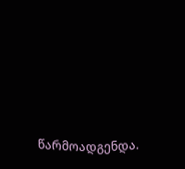წარმოადგენდა.